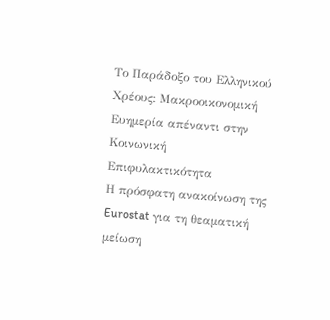Το Παράδοξο του Ελληνικού Χρέους: Μακροοικονομική Ευημερία απέναντι στην Κοινωνική Επιφυλακτικότητα
Η πρόσφατη ανακοίνωση της Eurostat για τη θεαματική μείωση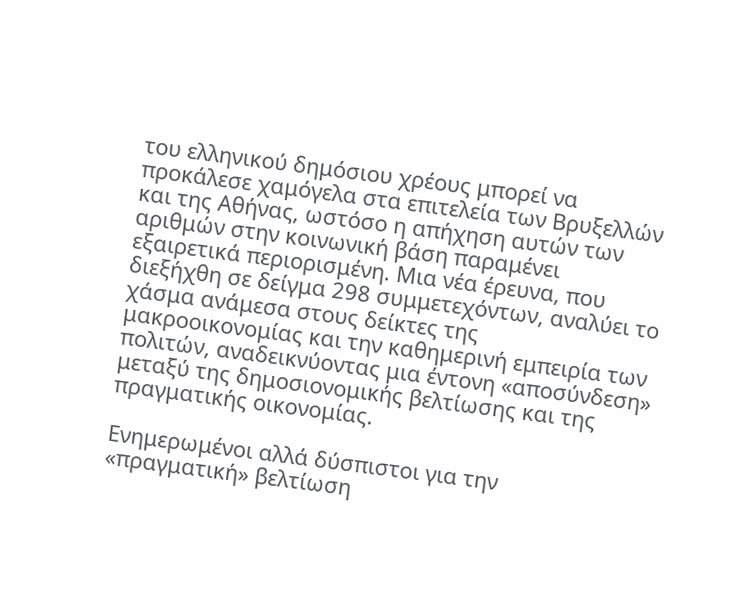του ελληνικού δημόσιου χρέους μπορεί να προκάλεσε χαμόγελα στα επιτελεία των Βρυξελλών και της Αθήνας, ωστόσο η απήχηση αυτών των αριθμών στην κοινωνική βάση παραμένει εξαιρετικά περιορισμένη. Μια νέα έρευνα, που διεξήχθη σε δείγμα 298 συμμετεχόντων, αναλύει το χάσμα ανάμεσα στους δείκτες της μακροοικονομίας και την καθημερινή εμπειρία των πολιτών, αναδεικνύοντας μια έντονη «αποσύνδεση» μεταξύ της δημοσιονομικής βελτίωσης και της πραγματικής οικονομίας.

Ενημερωμένοι αλλά δύσπιστοι για την «πραγματική» βελτίωση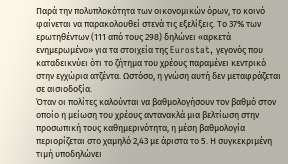Παρά την πολυπλοκότητα των οικονομικών όρων, το κοινό φαίνεται να παρακολουθεί στενά τις εξελίξεις. Το 37% των ερωτηθέντων (111 από τους 298) δηλώνει «αρκετά ενημερωμένο» για τα στοιχεία της Eurostat, γεγονός που καταδεικνύει ότι το ζήτημα του χρέους παραμένει κεντρικό στην εγχώρια ατζέντα. Ωστόσο, η γνώση αυτή δεν μεταφράζεται σε αισιοδοξία.
Όταν οι πολίτες καλούνται να βαθμολογήσουν τον βαθμό στον οποίο η μείωση του χρέους αντανακλά μια βελτίωση στην προσωπική τους καθημερινότητα, η μέση βαθμολογία περιορίζεται στο χαμηλό 2,43 με άριστα το 5. Η συγκεκριμένη τιμή υποδηλώνει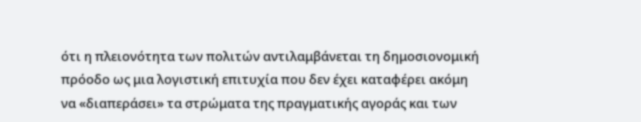ότι η πλειονότητα των πολιτών αντιλαμβάνεται τη δημοσιονομική πρόοδο ως μια λογιστική επιτυχία που δεν έχει καταφέρει ακόμη να «διαπεράσει» τα στρώματα της πραγματικής αγοράς και των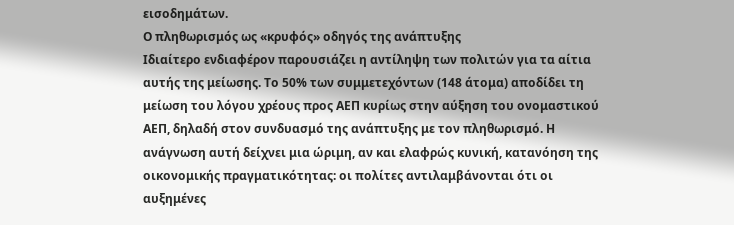εισοδημάτων.
Ο πληθωρισμός ως «κρυφός» οδηγός της ανάπτυξης
Ιδιαίτερο ενδιαφέρον παρουσιάζει η αντίληψη των πολιτών για τα αίτια αυτής της μείωσης. Το 50% των συμμετεχόντων (148 άτομα) αποδίδει τη μείωση του λόγου χρέους προς ΑΕΠ κυρίως στην αύξηση του ονομαστικού ΑΕΠ, δηλαδή στον συνδυασμό της ανάπτυξης με τον πληθωρισμό. Η ανάγνωση αυτή δείχνει μια ώριμη, αν και ελαφρώς κυνική, κατανόηση της οικονομικής πραγματικότητας: οι πολίτες αντιλαμβάνονται ότι οι αυξημένες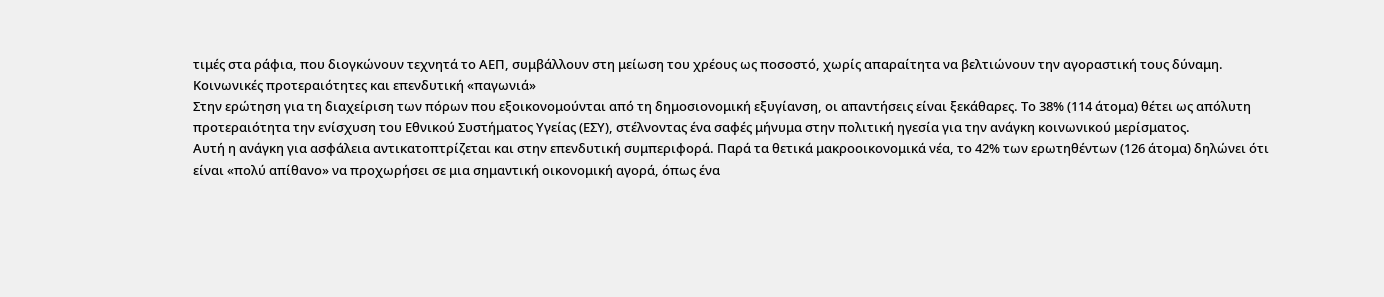τιμές στα ράφια, που διογκώνουν τεχνητά το ΑΕΠ, συμβάλλουν στη μείωση του χρέους ως ποσοστό, χωρίς απαραίτητα να βελτιώνουν την αγοραστική τους δύναμη.
Κοινωνικές προτεραιότητες και επενδυτική «παγωνιά»
Στην ερώτηση για τη διαχείριση των πόρων που εξοικονομούνται από τη δημοσιονομική εξυγίανση, οι απαντήσεις είναι ξεκάθαρες. Το 38% (114 άτομα) θέτει ως απόλυτη προτεραιότητα την ενίσχυση του Εθνικού Συστήματος Υγείας (ΕΣΥ), στέλνοντας ένα σαφές μήνυμα στην πολιτική ηγεσία για την ανάγκη κοινωνικού μερίσματος.
Αυτή η ανάγκη για ασφάλεια αντικατοπτρίζεται και στην επενδυτική συμπεριφορά. Παρά τα θετικά μακροοικονομικά νέα, το 42% των ερωτηθέντων (126 άτομα) δηλώνει ότι είναι «πολύ απίθανο» να προχωρήσει σε μια σημαντική οικονομική αγορά, όπως ένα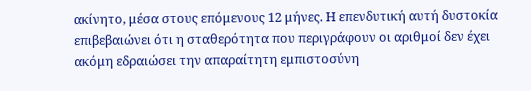ακίνητο, μέσα στους επόμενους 12 μήνες. Η επενδυτική αυτή δυστοκία επιβεβαιώνει ότι η σταθερότητα που περιγράφουν οι αριθμοί δεν έχει ακόμη εδραιώσει την απαραίτητη εμπιστοσύνη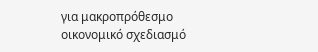για μακροπρόθεσμο οικονομικό σχεδιασμό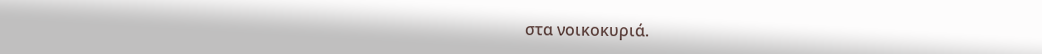στα νοικοκυριά.